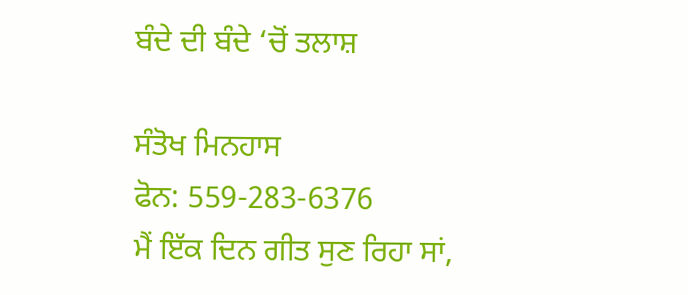ਬੰਦੇ ਦੀ ਬੰਦੇ ‘ਚੋਂ ਤਲਾਸ਼

ਸੰਤੋਖ ਮਿਨਹਾਸ
ਫੋਨ: 559-283-6376
ਮੈਂ ਇੱਕ ਦਿਨ ਗੀਤ ਸੁਣ ਰਿਹਾ ਸਾਂ,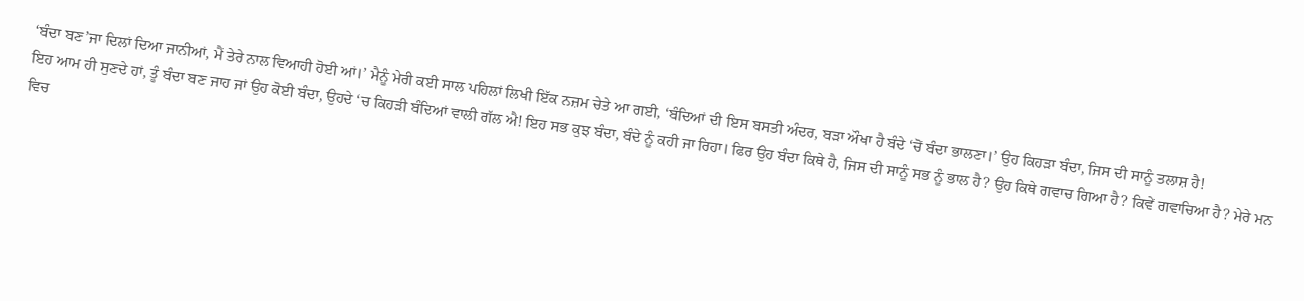‘ਬੰਦਾ ਬਣ’ਜਾ ਦਿਲਾਂ ਦਿਆ ਜਾਨੀਆਂ, ਮੈਂ ਤੇਰੇ ਨਾਲ ਵਿਆਹੀ ਹੋਈ ਆਂ।’ ਮੈਨੂੰ ਮੇਰੀ ਕਈ ਸਾਲ ਪਹਿਲਾਂ ਲਿਖੀ ਇੱਕ ਨਜ਼ਮ ਚੇਤੇ ਆ ਗਈ, ‘ਬੰਦਿਆਂ ਦੀ ਇਸ ਬਸਤੀ ਅੰਦਰ, ਬੜਾ ਔਖਾ ਹੈ ਬੰਦੇ ‘ਚੋਂ ਬੰਦਾ ਭਾਲਣਾ।’ ਉਹ ਕਿਹੜਾ ਬੰਦਾ, ਜਿਸ ਦੀ ਸਾਨੂੰ ਤਲਾਸ਼ ਹੈ!
ਇਹ ਆਮ ਹੀ ਸੁਣਦੇ ਹਾਂ, ਤੂੰ ਬੰਦਾ ਬਣ ਜਾਹ ਜਾਂ ਉਹ ਕੋਈ ਬੰਦਾ, ਉਹਦੇ ‘ਚ ਕਿਹੜੀ ਬੰਦਿਆਂ ਵਾਲੀ ਗੱਲ ਐ! ਇਹ ਸਭ ਕੁਝ ਬੰਦਾ, ਬੰਦੇ ਨੂੰ ਕਹੀ ਜਾ ਰਿਹਾ। ਫਿਰ ਉਹ ਬੰਦਾ ਕਿਥੇ ਹੈ, ਜਿਸ ਦੀ ਸਾਨੂੰ ਸਭ ਨੂੰ ਭਾਲ ਹੈ? ਉਹ ਕਿਥੇ ਗਵਾਚ ਗਿਆ ਹੈ? ਕਿਵੇਂ ਗਵਾਚਿਆ ਹੈ? ਮੇਰੇ ਮਨ ਵਿਚ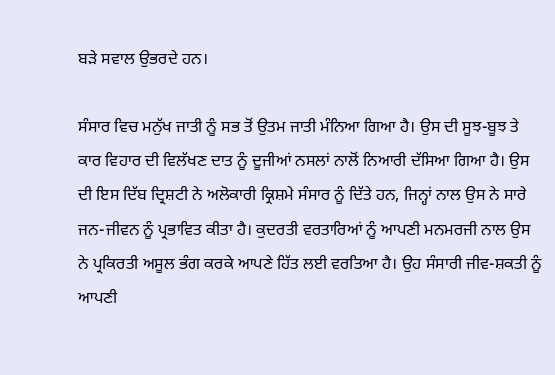ਬੜੇ ਸਵਾਲ ਉਭਰਦੇ ਹਨ।

ਸੰਸਾਰ ਵਿਚ ਮਨੁੱਖ ਜਾਤੀ ਨੂੰ ਸਭ ਤੋਂ ਉਤਮ ਜਾਤੀ ਮੰਨਿਆ ਗਿਆ ਹੈ। ਉਸ ਦੀ ਸੂਝ-ਬੂਝ ਤੇ ਕਾਰ ਵਿਹਾਰ ਦੀ ਵਿਲੱਖਣ ਦਾਤ ਨੂੰ ਦੂਜੀਆਂ ਨਸਲਾਂ ਨਾਲੋਂ ਨਿਆਰੀ ਦੱਸਿਆ ਗਿਆ ਹੈ। ਉਸ ਦੀ ਇਸ ਦਿੱਬ ਦ੍ਰਿਸ਼ਟੀ ਨੇ ਅਲੋਕਾਰੀ ਕ੍ਰਿਸ਼ਮੇ ਸੰਸਾਰ ਨੂੰ ਦਿੱਤੇ ਹਨ, ਜਿਨ੍ਹਾਂ ਨਾਲ ਉਸ ਨੇ ਸਾਰੇ ਜਨ-ਜੀਵਨ ਨੂੰ ਪ੍ਰਭਾਵਿਤ ਕੀਤਾ ਹੈ। ਕੁਦਰਤੀ ਵਰਤਾਰਿਆਂ ਨੂੰ ਆਪਣੀ ਮਨਮਰਜੀ ਨਾਲ ਉਸ ਨੇ ਪ੍ਰਕਿਰਤੀ ਅਸੂਲ ਭੰਗ ਕਰਕੇ ਆਪਣੇ ਹਿੱਤ ਲਈ ਵਰਤਿਆ ਹੈ। ਉਹ ਸੰਸਾਰੀ ਜੀਵ-ਸ਼ਕਤੀ ਨੂੰ ਆਪਣੀ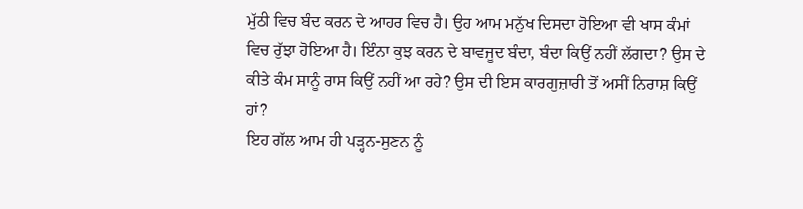ਮੁੱਠੀ ਵਿਚ ਬੰਦ ਕਰਨ ਦੇ ਆਹਰ ਵਿਚ ਹੈ। ਉਹ ਆਮ ਮਨੁੱਖ ਦਿਸਦਾ ਹੋਇਆ ਵੀ ਖਾਸ ਕੰਮਾਂ ਵਿਚ ਰੁੱਝਾ ਹੋਇਆ ਹੈ। ਇੰਨਾ ਕੁਝ ਕਰਨ ਦੇ ਬਾਵਜੂਦ ਬੰਦਾ, ਬੰਦਾ ਕਿਉਂ ਨਹੀਂ ਲੱਗਦਾ? ਉਸ ਦੇ ਕੀਤੇ ਕੰਮ ਸਾਨੂੰ ਰਾਸ ਕਿਉਂ ਨਹੀਂ ਆ ਰਹੇ? ਉਸ ਦੀ ਇਸ ਕਾਰਗੁਜ਼ਾਰੀ ਤੋਂ ਅਸੀਂ ਨਿਰਾਸ਼ ਕਿਉਂ ਹਾਂ?
ਇਹ ਗੱਲ ਆਮ ਹੀ ਪੜ੍ਹਨ-ਸੁਣਨ ਨੂੰ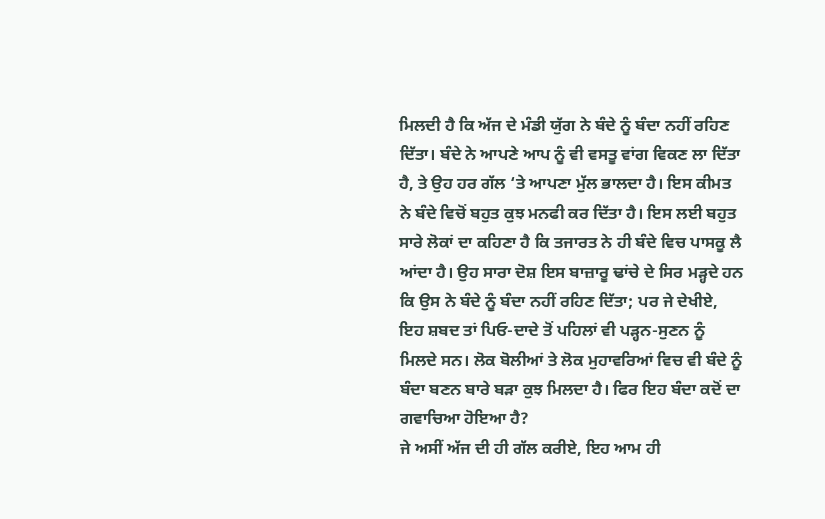ਮਿਲਦੀ ਹੈ ਕਿ ਅੱਜ ਦੇ ਮੰਡੀ ਯੁੱਗ ਨੇ ਬੰਦੇ ਨੂੰ ਬੰਦਾ ਨਹੀਂ ਰਹਿਣ ਦਿੱਤਾ। ਬੰਦੇ ਨੇ ਆਪਣੇ ਆਪ ਨੂੰ ਵੀ ਵਸਤੂ ਵਾਂਗ ਵਿਕਣ ਲਾ ਦਿੱਤਾ ਹੈ, ਤੇ ਉਹ ਹਰ ਗੱਲ ‘ਤੇ ਆਪਣਾ ਮੁੱਲ ਭਾਲਦਾ ਹੈ। ਇਸ ਕੀਮਤ ਨੇ ਬੰਦੇ ਵਿਚੋਂ ਬਹੁਤ ਕੁਝ ਮਨਫੀ ਕਰ ਦਿੱਤਾ ਹੈ। ਇਸ ਲਈ ਬਹੁਤ ਸਾਰੇ ਲੋਕਾਂ ਦਾ ਕਹਿਣਾ ਹੈ ਕਿ ਤਜਾਰਤ ਨੇ ਹੀ ਬੰਦੇ ਵਿਚ ਪਾਸਕੂ ਲੈ ਆਂਦਾ ਹੈ। ਉਹ ਸਾਰਾ ਦੋਸ਼ ਇਸ ਬਾਜ਼ਾਰੂ ਢਾਂਚੇ ਦੇ ਸਿਰ ਮੜ੍ਹਦੇ ਹਨ ਕਿ ਉਸ ਨੇ ਬੰਦੇ ਨੂੰ ਬੰਦਾ ਨਹੀਂ ਰਹਿਣ ਦਿੱਤਾ; ਪਰ ਜੇ ਦੇਖੀਏ, ਇਹ ਸ਼ਬਦ ਤਾਂ ਪਿਓ-ਦਾਦੇ ਤੋਂ ਪਹਿਲਾਂ ਵੀ ਪੜ੍ਹਨ-ਸੁਣਨ ਨੂੰ ਮਿਲਦੇ ਸਨ। ਲੋਕ ਬੋਲੀਆਂ ਤੇ ਲੋਕ ਮੁਹਾਵਰਿਆਂ ਵਿਚ ਵੀ ਬੰਦੇ ਨੂੰ ਬੰਦਾ ਬਣਨ ਬਾਰੇ ਬੜਾ ਕੁਝ ਮਿਲਦਾ ਹੈ। ਫਿਰ ਇਹ ਬੰਦਾ ਕਦੋਂ ਦਾ ਗਵਾਚਿਆ ਹੋਇਆ ਹੈ?
ਜੇ ਅਸੀਂ ਅੱਜ ਦੀ ਹੀ ਗੱਲ ਕਰੀਏ, ਇਹ ਆਮ ਹੀ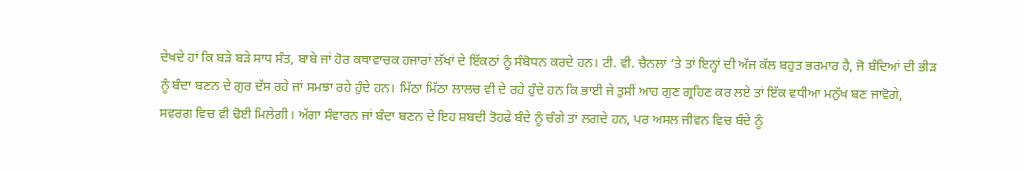ਦੇਖਦੇ ਹਾਂ ਕਿ ਬੜੇ ਬੜੇ ਸਾਧ ਸੰਤ, ਬਾਬੇ ਜਾਂ ਹੋਰ ਕਥਾਵਾਚਕ ਹਜਾਰਾਂ ਲੱਖਾਂ ਦੇ ਇੱਕਠਾਂ ਨੂੰ ਸੰਬੋਧਨ ਕਰਦੇ ਹਨ। ਟੀ. ਵੀ. ਚੈਨਲਾਂ ‘ਤੇ ਤਾਂ ਇਨ੍ਹਾਂ ਦੀ ਅੱਜ ਕੱਲ ਬਹੁਤ ਭਰਮਾਰ ਹੈ, ਜੋ ਬੰਦਿਆਂ ਦੀ ਭੀੜ ਨੂੰ ਬੰਦਾ ਬਣਨ ਦੇ ਗੁਰ ਦੱਸ ਰਹੇ ਜਾਂ ਸਮਝਾ ਰਹੇ ਹੁੰਦੇ ਹਨ। ਮਿੱਠਾ ਮਿੱਠਾ ਲਾਲਚ ਵੀ ਦੇ ਰਹੇ ਹੁੰਦੇ ਹਨ ਕਿ ਭਾਈ ਜੇ ਤੁਸੀਂ ਆਹ ਗੁਣ ਗ੍ਰਹਿਣ ਕਰ ਲਏ ਤਾਂ ਇੱਕ ਵਧੀਆ ਮਨੁੱਖ ਬਣ ਜਾਵੋਗੇ, ਸਵਰਗ ਵਿਚ ਵੀ ਢੋਈ ਮਿਲੇਗੀ। ਅੱਗਾ ਸੰਵਾਰਨ ਜਾਂ ਬੰਦਾ ਬਣਨ ਦੇ ਇਹ ਸ਼ਬਦੀ ਤੋਹਫੇ ਬੰਦੇ ਨੂੰ ਚੰਗੇ ਤਾਂ ਲਗਦੇ ਹਨ, ਪਰ ਅਸਲ ਜੀਵਨ ਵਿਚ ਬੰਦੇ ਨੂੰ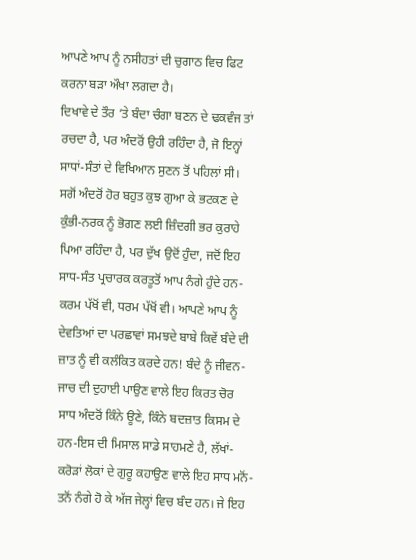ਆਪਣੇ ਆਪ ਨੂੰ ਨਸੀਹਤਾਂ ਦੀ ਚੁਗਾਠ ਵਿਚ ਫਿਟ ਕਰਨਾ ਬੜਾ ਔਖਾ ਲਗਦਾ ਹੈ।
ਦਿਖਾਵੇ ਦੇ ਤੌਰ ‘ਤੇ ਬੰਦਾ ਚੰਗਾ ਬਣਨ ਦੇ ਢਕਵੰਜ ਤਾਂ ਰਚਦਾ ਹੈ, ਪਰ ਅੰਦਰੋਂ ਉਹੀ ਰਹਿੰਦਾ ਹੈ, ਜੋ ਇਨ੍ਹਾਂ ਸਾਧਾਂ-ਸੰਤਾਂ ਦੇ ਵਿਖਿਆਨ ਸੁਣਨ ਤੋਂ ਪਹਿਲਾਂ ਸੀ। ਸਗੋਂ ਅੰਦਰੋਂ ਹੋਰ ਬਹੁਤ ਕੁਝ ਗੁਆ ਕੇ ਭਟਕਣ ਦੇ ਕੁੰਭੀ-ਨਰਕ ਨੂੰ ਭੋਗਣ ਲਈ ਜ਼ਿੰਦਗੀ ਭਰ ਕੁਰਾਹੇ ਪਿਆ ਰਹਿੰਦਾ ਹੈ, ਪਰ ਦੁੱਖ ਉਦੋਂ ਹੁੰਦਾ, ਜਦੋਂ ਇਹ ਸਾਧ-ਸੰਤ ਪ੍ਰਚਾਰਕ ਕਰਤੂਤੋਂ ਆਪ ਨੰਗੇ ਹੁੰਦੇ ਹਨ-ਕਰਮ ਪੱਖੋਂ ਵੀ, ਧਰਮ ਪੱਖੋਂ ਵੀ। ਆਪਣੇ ਆਪ ਨੂੰ ਦੇਵਤਿਆਂ ਦਾ ਪਰਛਾਵਾਂ ਸਮਝਦੇ ਬਾਬੇ ਕਿਵੇਂ ਬੰਦੇ ਦੀ ਜ਼ਾਤ ਨੂੰ ਵੀ ਕਲੰਕਿਤ ਕਰਦੇ ਹਨ! ਬੰਦੇ ਨੂੰ ਜੀਵਨ-ਜਾਚ ਦੀ ਦੁਹਾਈ ਪਾਉਣ ਵਾਲੇ ਇਹ ਕਿਰਤ ਚੋਰ ਸਾਧ ਅੰਦਰੋਂ ਕਿੰਨੇ ਊਣੇ, ਕਿੰਨੇ ਬਦਜ਼ਾਤ ਕਿਸਮ ਦੇ ਹਨ-ਇਸ ਦੀ ਮਿਸਾਲ ਸਾਡੇ ਸਾਹਮਣੇ ਹੈ, ਲੱਖਾਂ-ਕਰੋੜਾਂ ਲੋਕਾਂ ਦੇ ਗੁਰੂ ਕਹਾਉਣ ਵਾਲੇ ਇਹ ਸਾਧ ਮਨੋਂ-ਤਨੋਂ ਨੰਗੇ ਹੋ ਕੇ ਅੱਜ ਜੇਲ੍ਹਾਂ ਵਿਚ ਬੰਦ ਹਨ। ਜੇ ਇਹ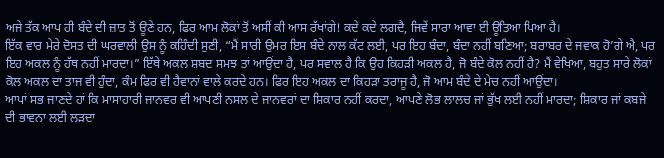ਅਜੇ ਤੱਕ ਆਪ ਹੀ ਬੰਦੇ ਦੀ ਜ਼ਾਤ ਤੋਂ ਊਣੇ ਹਨ, ਫਿਰ ਆਮ ਲੋਕਾਂ ਤੋਂ ਅਸੀਂ ਕੀ ਆਸ ਰੱਖਾਂਗੇ! ਕਦੇ ਕਦੇ ਲਗਦੈ, ਜਿਵੇਂ ਸਾਰਾ ਆਵਾ ਈ ਊਤਿਆ ਪਿਆ ਹੈ।
ਇੱਕ ਵਾਰ ਮੇਰੇ ਦੋਸਤ ਦੀ ਘਰਵਾਲੀ ਉਸ ਨੂੰ ਕਹਿੰਦੀ ਸੁਣੀ, “ਮੈਂ ਸਾਰੀ ਉਮਰ ਇਸ ਬੰਦੇ ਨਾਲ ਕੱਟ ਲਈ, ਪਰ ਇਹ ਬੰਦਾ, ਬੰਦਾ ਨਹੀਂ ਬਣਿਆ; ਬਰਾਬਰ ਦੇ ਜਵਾਕ ਹੋ’ਗੇ ਐ, ਪਰ ਇਹ ਅਕਲ ਨੂੰ ਹੱਥ ਨਹੀਂ ਮਾਰਦਾ।” ਇੱਥੇ ਅਕਲ ਸ਼ਬਦ ਸਮਝ ਤਾਂ ਆਉਂਦਾ ਹੈ, ਪਰ ਸਵਾਲ ਹੈ ਕਿ ਉਹ ਕਿਹੜੀ ਅਕਲ ਹੈ, ਜੋ ਬੰਦੇ ਕੋਲ ਨਹੀਂ ਹੈ? ਮੈਂ ਵੇਖਿਆ, ਬਹੁਤ ਸਾਰੇ ਲੋਕਾਂ ਕੋਲ ਅਕਲ ਦਾ ਤਾਜ ਵੀ ਹੁੰਦਾ, ਕੰਮ ਫਿਰ ਵੀ ਹੈਵਾਨਾਂ ਵਾਲੇ ਕਰਦੇ ਹਨ। ਫਿਰ ਇਹ ਅਕਲ ਦਾ ਕਿਹੜਾ ਤਰਾਜੂ ਹੈ, ਜੋ ਆਮ ਬੰਦੇ ਦੇ ਮੇਚ ਨਹੀਂ ਆਉਂਦਾ।
ਆਪਾਂ ਸਭ ਜਾਣਦੇ ਹਾਂ ਕਿ ਮਾਸਾਹਾਰੀ ਜਾਨਵਰ ਵੀ ਆਪਣੀ ਨਸਲ ਦੇ ਜਾਨਵਰਾਂ ਦਾ ਸ਼ਿਕਾਰ ਨਹੀਂ ਕਰਦਾ, ਆਪਣੇ ਲੋਭ ਲਾਲਚ ਜਾਂ ਭੁੱਖ ਲਈ ਨਹੀਂ ਮਾਰਦਾ; ਸ਼ਿਕਾਰ ਜਾਂ ਕਬਜੇ ਦੀ ਭਾਵਨਾ ਲਈ ਲੜਦਾ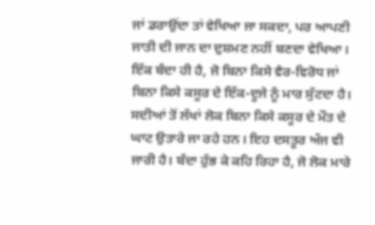ਜਾਂ ਡਰਾਉਂਦਾ ਤਾਂ ਵੇਖਿਆ ਜਾ ਸਕਦਾ, ਪਰ ਆਪਣੀ ਜਾਤੀ ਦੀ ਜਾਨ ਦਾ ਦੁਸ਼ਮਣ ਨਹੀਂ ਬਣਦਾ ਵੇਖਿਆ। ਇੱਕ ਬੰਦਾ ਹੀ ਹੈ, ਜੋ ਬਿਨਾ ਕਿਸੇ ਵੈਰ-ਵਿਰੋਧ ਜਾਂ ਬਿਨਾ ਕਿਸੇ ਕਸੂਰ ਦੇ ਇੱਕ-ਦੂਜੇ ਨੂੰ ਮਾਰ ਸੁੱਟਦਾ ਹੈ। ਸਦੀਆਂ ਤੋਂ ਲੱਖਾਂ ਲੋਕ ਬਿਨਾ ਕਿਸੇ ਕਸੂਰ ਦੇ ਮੌਤ ਦੇ ਘਾਟ ਉਤਾਰੇ ਜਾ ਰਹੇ ਹਨ। ਇਹ ਦਸਤੂਰ ਅੱਜ ਵੀ ਜਾਰੀ ਹੈ। ਬੰਦਾ ਹੁੱਭ ਕੇ ਕਹਿ ਰਿਹਾ ਹੈ, ਜੋ ਲੋਕ ਮਾਰੇ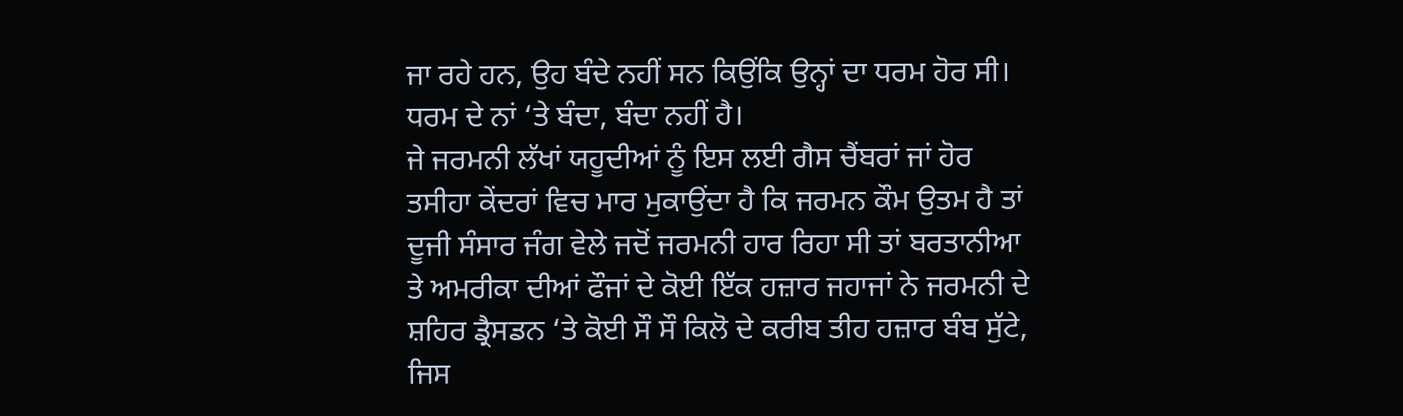ਜਾ ਰਹੇ ਹਨ, ਉਹ ਬੰਦੇ ਨਹੀਂ ਸਨ ਕਿਉਂਕਿ ਉਨ੍ਹਾਂ ਦਾ ਧਰਮ ਹੋਰ ਸੀ। ਧਰਮ ਦੇ ਨਾਂ ‘ਤੇ ਬੰਦਾ, ਬੰਦਾ ਨਹੀਂ ਹੈ।
ਜੇ ਜਰਮਨੀ ਲੱਖਾਂ ਯਹੂਦੀਆਂ ਨੂੰ ਇਸ ਲਈ ਗੈਸ ਚੈਂਬਰਾਂ ਜਾਂ ਹੋਰ ਤਸੀਹਾ ਕੇਂਦਰਾਂ ਵਿਚ ਮਾਰ ਮੁਕਾਉਂਦਾ ਹੈ ਕਿ ਜਰਮਨ ਕੌਮ ਉਤਮ ਹੈ ਤਾਂ ਦੂਜੀ ਸੰਸਾਰ ਜੰਗ ਵੇਲੇ ਜਦੋਂ ਜਰਮਨੀ ਹਾਰ ਰਿਹਾ ਸੀ ਤਾਂ ਬਰਤਾਨੀਆ ਤੇ ਅਮਰੀਕਾ ਦੀਆਂ ਫੌਜਾਂ ਦੇ ਕੋਈ ਇੱਕ ਹਜ਼ਾਰ ਜਹਾਜਾਂ ਨੇ ਜਰਮਨੀ ਦੇ ਸ਼ਹਿਰ ਡ੍ਰੈਸਡਨ ‘ਤੇ ਕੋਈ ਸੌ ਸੌ ਕਿਲੋ ਦੇ ਕਰੀਬ ਤੀਹ ਹਜ਼ਾਰ ਬੰਬ ਸੁੱਟੇ, ਜਿਸ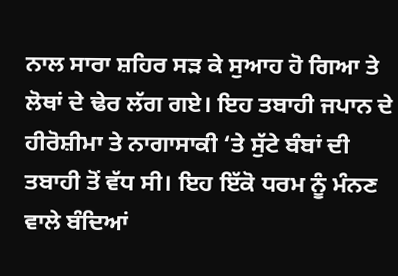ਨਾਲ ਸਾਰਾ ਸ਼ਹਿਰ ਸੜ ਕੇ ਸੁਆਹ ਹੋ ਗਿਆ ਤੇ ਲੋਥਾਂ ਦੇ ਢੇਰ ਲੱਗ ਗਏ। ਇਹ ਤਬਾਹੀ ਜਪਾਨ ਦੇ ਹੀਰੋਸ਼ੀਮਾ ਤੇ ਨਾਗਾਸਾਕੀ ‘ਤੇ ਸੁੱਟੇ ਬੰਬਾਂ ਦੀ ਤਬਾਹੀ ਤੋਂ ਵੱਧ ਸੀ। ਇਹ ਇੱਕੋ ਧਰਮ ਨੂੰ ਮੰਨਣ ਵਾਲੇ ਬੰਦਿਆਂ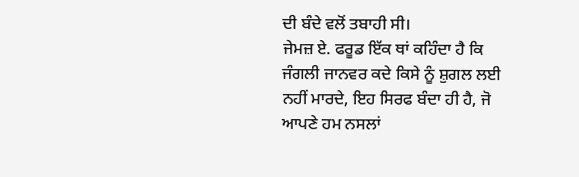ਦੀ ਬੰਦੇ ਵਲੋਂ ਤਬਾਹੀ ਸੀ।
ਜੇਮਜ਼ ਏ. ਫਰੂਡ ਇੱਕ ਥਾਂ ਕਹਿੰਦਾ ਹੈ ਕਿ ਜੰਗਲੀ ਜਾਨਵਰ ਕਦੇ ਕਿਸੇ ਨੂੰ ਸ਼ੁਗਲ ਲਈ ਨਹੀਂ ਮਾਰਦੇ, ਇਹ ਸਿਰਫ ਬੰਦਾ ਹੀ ਹੈ, ਜੋ ਆਪਣੇ ਹਮ ਨਸਲਾਂ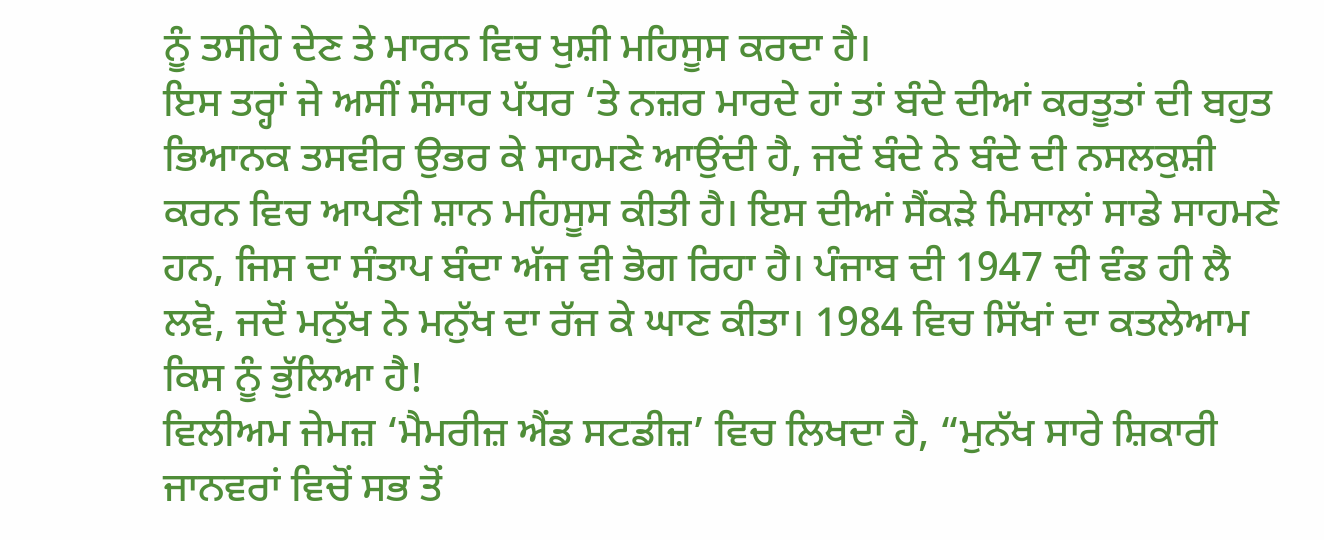ਨੂੰ ਤਸੀਹੇ ਦੇਣ ਤੇ ਮਾਰਨ ਵਿਚ ਖੁਸ਼ੀ ਮਹਿਸੂਸ ਕਰਦਾ ਹੈ।
ਇਸ ਤਰ੍ਹਾਂ ਜੇ ਅਸੀਂ ਸੰਸਾਰ ਪੱਧਰ ‘ਤੇ ਨਜ਼ਰ ਮਾਰਦੇ ਹਾਂ ਤਾਂ ਬੰਦੇ ਦੀਆਂ ਕਰਤੂਤਾਂ ਦੀ ਬਹੁਤ ਭਿਆਨਕ ਤਸਵੀਰ ਉਭਰ ਕੇ ਸਾਹਮਣੇ ਆਉਂਦੀ ਹੈ, ਜਦੋਂ ਬੰਦੇ ਨੇ ਬੰਦੇ ਦੀ ਨਸਲਕੁਸ਼ੀ ਕਰਨ ਵਿਚ ਆਪਣੀ ਸ਼ਾਨ ਮਹਿਸੂਸ ਕੀਤੀ ਹੈ। ਇਸ ਦੀਆਂ ਸੈਂਕੜੇ ਮਿਸਾਲਾਂ ਸਾਡੇ ਸਾਹਮਣੇ ਹਨ, ਜਿਸ ਦਾ ਸੰਤਾਪ ਬੰਦਾ ਅੱਜ ਵੀ ਭੋਗ ਰਿਹਾ ਹੈ। ਪੰਜਾਬ ਦੀ 1947 ਦੀ ਵੰਡ ਹੀ ਲੈ ਲਵੋ, ਜਦੋਂ ਮਨੁੱਖ ਨੇ ਮਨੁੱਖ ਦਾ ਰੱਜ ਕੇ ਘਾਣ ਕੀਤਾ। 1984 ਵਿਚ ਸਿੱਖਾਂ ਦਾ ਕਤਲੇਆਮ ਕਿਸ ਨੂੰ ਭੁੱਲਿਆ ਹੈ!
ਵਿਲੀਅਮ ਜੇਮਜ਼ ‘ਮੈਮਰੀਜ਼ ਐਂਡ ਸਟਡੀਜ਼’ ਵਿਚ ਲਿਖਦਾ ਹੈ, “ਮੁਨੱਖ ਸਾਰੇ ਸ਼ਿਕਾਰੀ ਜਾਨਵਰਾਂ ਵਿਚੋਂ ਸਭ ਤੋਂ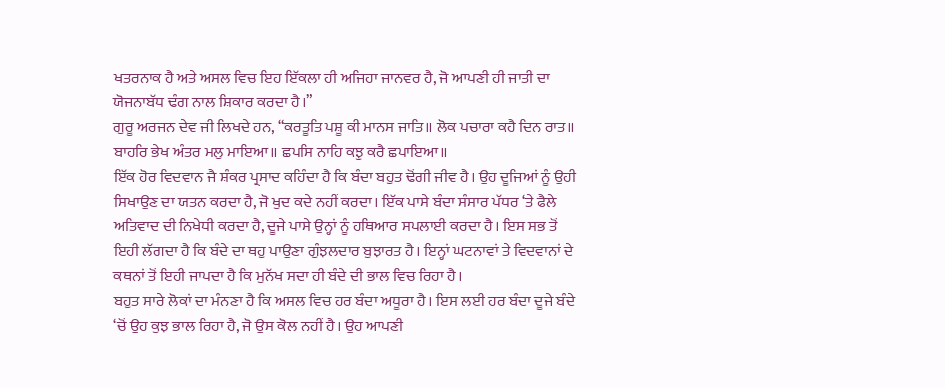ਖਤਰਨਾਕ ਹੈ ਅਤੇ ਅਸਲ ਵਿਚ ਇਹ ਇੱਕਲਾ ਹੀ ਅਜਿਹਾ ਜਾਨਵਰ ਹੈ, ਜੋ ਆਪਣੀ ਹੀ ਜਾਤੀ ਦਾ ਯੋਜਨਾਬੱਧ ਢੰਗ ਨਾਲ ਸ਼ਿਕਾਰ ਕਰਦਾ ਹੈ।”
ਗੁਰੂ ਅਰਜਨ ਦੇਵ ਜੀ ਲਿਖਦੇ ਹਨ, “ਕਰਤੂਤਿ ਪਸ਼ੂ ਕੀ ਮਾਨਸ ਜਾਤਿ॥ ਲੋਕ ਪਚਾਰਾ ਕਹੈ ਦਿਨ ਰਾਤ॥ ਬਾਹਰਿ ਭੇਖ ਅੰਤਰ ਮਲੁ ਮਾਇਆ॥ ਛਪਸਿ ਨਾਹਿ ਕਝੁ ਕਰੈ ਛਪਾਇਆ॥
ਇੱਕ ਹੋਰ ਵਿਦਵਾਨ ਜੈ ਸ਼ੰਕਰ ਪ੍ਰਸਾਦ ਕਹਿੰਦਾ ਹੈ ਕਿ ਬੰਦਾ ਬਹੁਤ ਢੋਂਗੀ ਜੀਵ ਹੈ। ਉਹ ਦੂਜਿਆਂ ਨੂੰ ਉਹੀ ਸਿਖਾਉਣ ਦਾ ਯਤਨ ਕਰਦਾ ਹੈ, ਜੋ ਖੁਦ ਕਦੇ ਨਹੀਂ ਕਰਦਾ। ਇੱਕ ਪਾਸੇ ਬੰਦਾ ਸੰਸਾਰ ਪੱਧਰ ‘ਤੇ ਫੈਲੇ ਅਤਿਵਾਦ ਦੀ ਨਿਖੇਧੀ ਕਰਦਾ ਹੈ, ਦੂਜੇ ਪਾਸੇ ਉਨ੍ਹਾਂ ਨੂੰ ਹਥਿਆਰ ਸਪਲਾਈ ਕਰਦਾ ਹੈ। ਇਸ ਸਭ ਤੋਂ ਇਹੀ ਲੱਗਦਾ ਹੈ ਕਿ ਬੰਦੇ ਦਾ ਥਹੁ ਪਾਉਣਾ ਗੁੰਝਲਦਾਰ ਬੁਝਾਰਤ ਹੈ। ਇਨ੍ਹਾਂ ਘਟਨਾਵਾਂ ਤੇ ਵਿਦਵਾਨਾਂ ਦੇ ਕਥਨਾਂ ਤੋਂ ਇਹੀ ਜਾਪਦਾ ਹੈ ਕਿ ਮੁਨੱਖ ਸਦਾ ਹੀ ਬੰਦੇ ਦੀ ਭਾਲ ਵਿਚ ਰਿਹਾ ਹੈ।
ਬਹੁਤ ਸਾਰੇ ਲੋਕਾਂ ਦਾ ਮੰਨਣਾ ਹੈ ਕਿ ਅਸਲ ਵਿਚ ਹਰ ਬੰਦਾ ਅਧੂਰਾ ਹੈ। ਇਸ ਲਈ ਹਰ ਬੰਦਾ ਦੂਜੇ ਬੰਦੇ ‘ਚੋਂ ਉਹ ਕੁਝ ਭਾਲ ਰਿਹਾ ਹੈ, ਜੋ ਉਸ ਕੋਲ ਨਹੀਂ ਹੈ। ਉਹ ਆਪਣੀ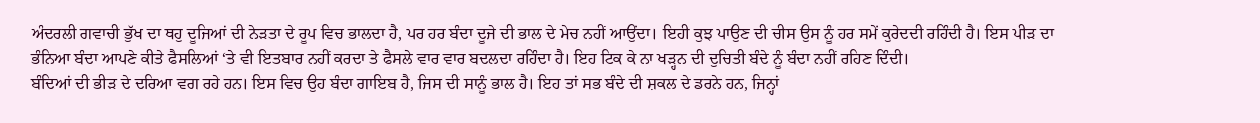ਅੰਦਰਲੀ ਗਵਾਚੀ ਭੁੱਖ ਦਾ ਥਹੁ ਦੂਜਿਆਂ ਦੀ ਨੇੜਤਾ ਦੇ ਰੂਪ ਵਿਚ ਭਾਲਦਾ ਹੈ, ਪਰ ਹਰ ਬੰਦਾ ਦੂਜੇ ਦੀ ਭਾਲ ਦੇ ਮੇਚ ਨਹੀਂ ਆਉਂਦਾ। ਇਹੀ ਕੁਝ ਪਾਉਣ ਦੀ ਚੀਸ ਉਸ ਨੂੰ ਹਰ ਸਮੇਂ ਕੁਰੇਦਦੀ ਰਹਿੰਦੀ ਹੈ। ਇਸ ਪੀੜ ਦਾ ਭੰਨਿਆ ਬੰਦਾ ਆਪਣੇ ਕੀਤੇ ਫੈਸਲਿਆਂ ‘ਤੇ ਵੀ ਇਤਬਾਰ ਨਹੀਂ ਕਰਦਾ ਤੇ ਫੈਸਲੇ ਵਾਰ ਵਾਰ ਬਦਲਦਾ ਰਹਿੰਦਾ ਹੈ। ਇਹ ਟਿਕ ਕੇ ਨਾ ਖੜ੍ਹਨ ਦੀ ਦੁਚਿਤੀ ਬੰਦੇ ਨੂੰ ਬੰਦਾ ਨਹੀਂ ਰਹਿਣ ਦਿੰਦੀ।
ਬੰਦਿਆਂ ਦੀ ਭੀੜ ਦੇ ਦਰਿਆ ਵਗ ਰਹੇ ਹਨ। ਇਸ ਵਿਚ ਉਹ ਬੰਦਾ ਗਾਇਬ ਹੈ, ਜਿਸ ਦੀ ਸਾਨੂੰ ਭਾਲ ਹੈ। ਇਹ ਤਾਂ ਸਭ ਬੰਦੇ ਦੀ ਸ਼ਕਲ ਦੇ ਡਰਨੇ ਹਨ, ਜਿਨ੍ਹਾਂ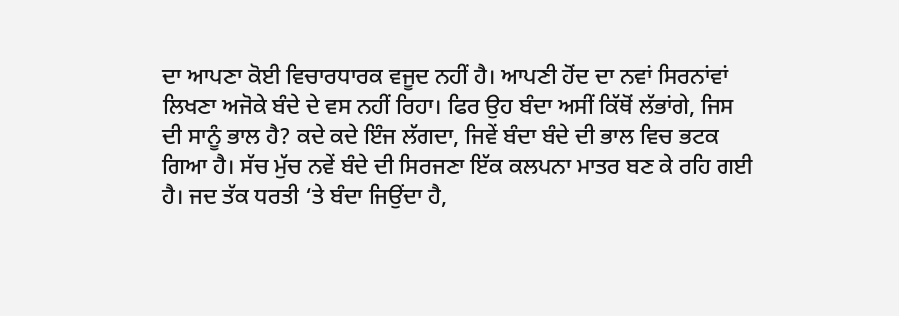ਦਾ ਆਪਣਾ ਕੋਈ ਵਿਚਾਰਧਾਰਕ ਵਜੂਦ ਨਹੀਂ ਹੈ। ਆਪਣੀ ਹੋਂਦ ਦਾ ਨਵਾਂ ਸਿਰਨਾਂਵਾਂ ਲਿਖਣਾ ਅਜੋਕੇ ਬੰਦੇ ਦੇ ਵਸ ਨਹੀਂ ਰਿਹਾ। ਫਿਰ ਉਹ ਬੰਦਾ ਅਸੀਂ ਕਿੱਥੋਂ ਲੱਭਾਂਗੇ, ਜਿਸ ਦੀ ਸਾਨੂੰ ਭਾਲ ਹੈ? ਕਦੇ ਕਦੇ ਇੰਜ ਲੱਗਦਾ, ਜਿਵੇਂ ਬੰਦਾ ਬੰਦੇ ਦੀ ਭਾਲ ਵਿਚ ਭਟਕ ਗਿਆ ਹੈ। ਸੱਚ ਮੁੱਚ ਨਵੇਂ ਬੰਦੇ ਦੀ ਸਿਰਜਣਾ ਇੱਕ ਕਲਪਨਾ ਮਾਤਰ ਬਣ ਕੇ ਰਹਿ ਗਈ ਹੈ। ਜਦ ਤੱਕ ਧਰਤੀ ‘ਤੇ ਬੰਦਾ ਜਿਉਂਦਾ ਹੈ,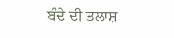ਬੰਦੇ ਦੀ ਤਲਾਸ਼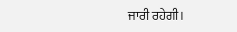ਜਾਰੀ ਰਹੇਗੀ।